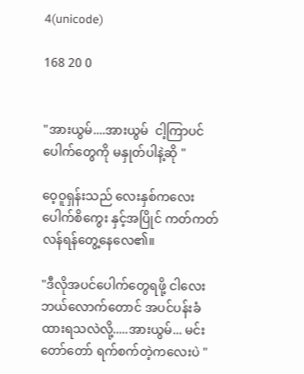4(unicode)

168 20 0


"အားယွမ်....အားယွမ်  ငါ့ကြာပင်ပေါက်တွေကို မနှုတ်ပါနဲ့ဆို "

ဝေ့ဝူရှန်းသည် လေးနှစ်ကလေး ပေါက်စိကွေး နှင့်အပြိုင် ကတ်ကတ်လန်ရန်တွေ့နေလေ၏။

"ဒီလိုအပင်ပေါက်တွေရဖို့ ငါလေး ဘယ်လောက်တောင် အပင်ပန်းခံထားရသလဲလို့.....အားယွမ်... မင်းတော်တော် ရက်စက်တဲ့ကလေးပဲ "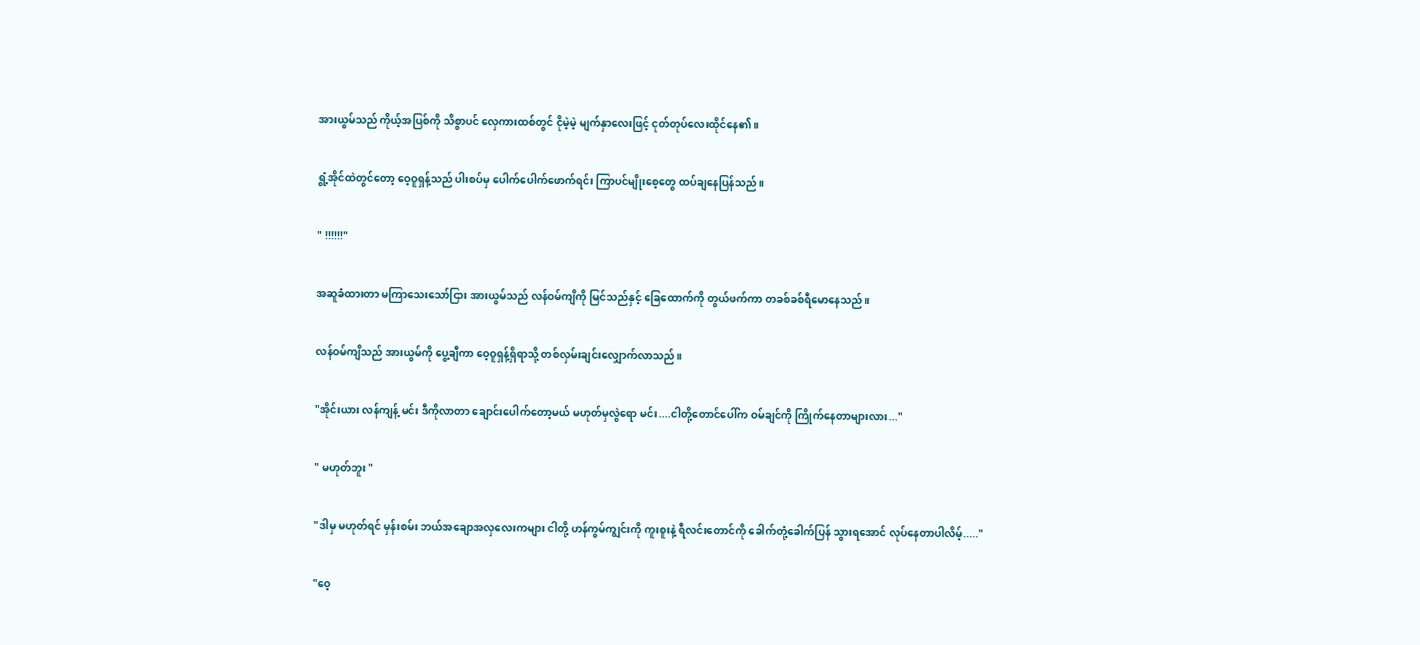အားယွမ်သည် ကိုယ့်အပြစ်ကို သိစွာပင် လှေကားထစ်တွင် ငိုမဲ့မဲ့ မျက်နှာလေးဖြင့် ငုတ်တုပ်လေးထိုင်နေ၏။

ရွံ့အိုင်ထဲတွင်တော့ ဝေ့ဝူရှန့်သည် ပါးစပ်မှ ပေါက်ပေါက်ဖောက်ရင်း ကြာပင်မျိုးစေ့တွေ ထပ်ချနေပြန်သည်။

" !!!!!!"

အဆူခံထားတာ မကြာသေးသော်ငြား အားယွမ်သည် လန်ဝမ်ကျိကို မြင်သည်နှင့် ခြေထောက်ကို တွယ်ဖက်ကာ တခစ်ခစ်ရီမောနေသည်။

လန်ဝမ်ကျိသည် အားယွမ်ကို ပွေ့ချီကာ ဝေ့ဝူရှန့်ရှိရာသို့ တစ်လှမ်းချင်းလျှောက်လာသည်။

"အိုင်းယား လန်ကျန့် မင်း ဒီကိုလာတာ ချောင်းပေါက်တော့မယ် မဟုတ်မှလွဲရော မင်း....ငါတို့တောင်ပေါ်က ဝမ်ချင်ကို ကြိုက်နေတာများလား..."

" မဟုတ်ဘူး "

"ဒါမှ မဟုတ်ရင် မှန်းစမ်း ဘယ်အချောအလှလေးကများ ငါတို့ ဟန်ကွမ်ကျွင်းကို ကူးစူးနဲ့ ရီလင်းတောင်ကို ခေါက်တုံ့ခေါက်ပြန် သွားရအောင် လုပ်နေတာပါလိမ့်....."

"ဝေ့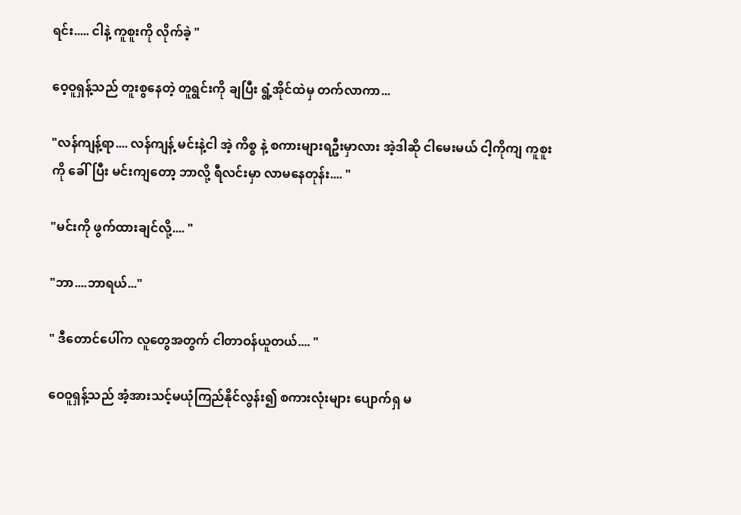ရင်း..... ငါနဲ့ ကူစူးကို လိုက်ခဲ့ "

ဝေ့ဝူရှန့်သည် တူးစွနေတဲ့ တူရွင်းကို ချပြီး ရွံ့အိုင်ထဲမှ တက်လာကာ...

"လန်ကျန့်ရာ.... လန်ကျန့် မင်းနဲ့ငါ အဲ့ ကိစ္စ နဲ့ စကားများရဦးမှာလား အဲ့ဒါဆို ငါမေးမယ် ငါ့ကိုကျ ကူစူးကို ခေါ်ပြီး မင်းကျတော့ ဘာလို့ ရီလင်းမှာ လာမနေတုန်း.... "

"မင်းကို ဖွက်ထားချင်လို့.... "

"ဘာ....ဘာရယ်..."

" ဒီတောင်ပေါ်က လူတွေအတွက် ငါတာဝန်ယူတယ်.... "

ဝေဝူရှန့်သည် အံ့အားသင့်မယုံကြည်နိုင်လွန်း၍ စကားလုံးများ ပျောက်ရှ မ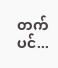တက်ပင်...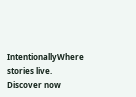IntentionallyWhere stories live. Discover now